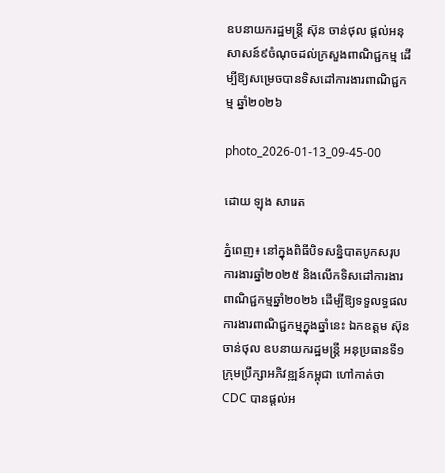ឧបនាយករដ្ឋមន្ត្រី ស៊ុន ចាន់ថុល ផ្តល់អនុសាសន៍៩ចំណុចដល់ក្រសួងពាណិជ្ជកម្ម ដើម្បីឱ្យសម្រេចបានទិសដៅការងារពាណិជ្ជកម្ម ឆ្នាំ២០២៦

photo_2026-01-13_09-45-00

ដោយ ឡុង សារេត

ភ្នំពេញ៖ នៅក្នុងពិធីបិទសន្និបាតបូកសរុបការងារឆ្នាំ២០២៥ និងលើកទិសដៅការងារពាណិជ្ជកម្មឆ្នាំ២០២៦ ដើម្បីឱ្យទទួលទ្ធផលការងារពាណិជ្ជកម្មក្នុងឆ្នាំនេះ ឯកឧត្តម ស៊ុន ចាន់ថុល ឧបនាយករដ្ឋមន្ត្រី អនុប្រធានទី១ ក្រុមប្រឹក្សាអភិវឌ្ឍន៍កម្ពុជា ហៅកាត់ថា CDC បានផ្តល់អ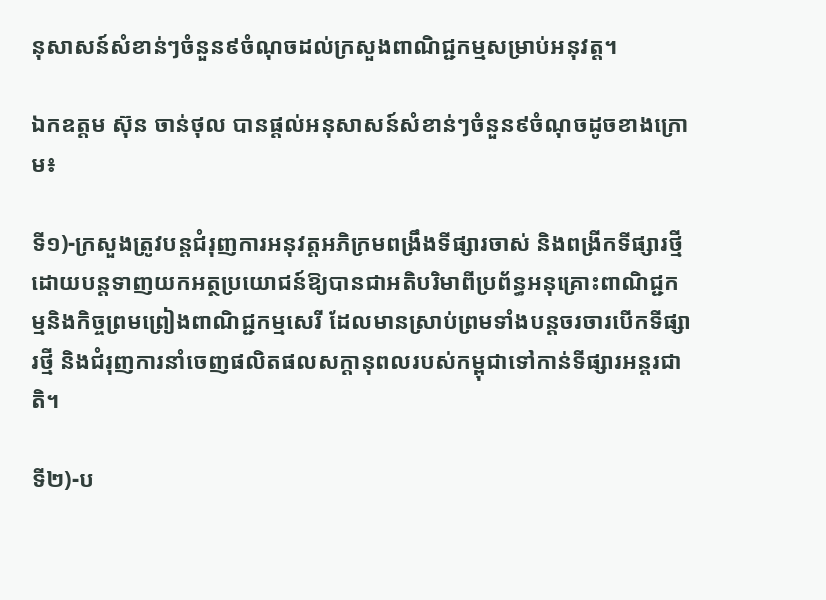នុសាសន៍សំខាន់ៗចំនួន៩ចំណុចដល់ក្រសួងពាណិជ្ជកម្មសម្រាប់អនុវត្ត។

ឯកឧត្តម ស៊ុន ចាន់ថុល បានផ្តល់អនុសាសន៍សំខាន់ៗចំនួន៩ចំណុចដូចខាងក្រោម៖

ទី១)-ក្រសួងត្រូវបន្តជំរុញការអនុវត្តអភិក្រមពង្រឹងទីផ្សារចាស់ និងពង្រីកទីផ្សារថ្មីដោយបន្តទាញយកអត្ថប្រយោជន៍ឱ្យបានជាអតិបរិមាពីប្រព័ន្ធអនុគ្រោះពាណិជ្ជកម្មនិងកិច្ចព្រមព្រៀងពាណិជ្ជកម្មសេរី ដែលមានស្រាប់ព្រមទាំងបន្តចរចារបើកទីផ្សារថ្មី និងជំរុញការនាំចេញផលិតផលសក្តានុពលរបស់កម្ពុជាទៅកាន់ទីផ្សារអន្តរជាតិ។

ទី២)-ប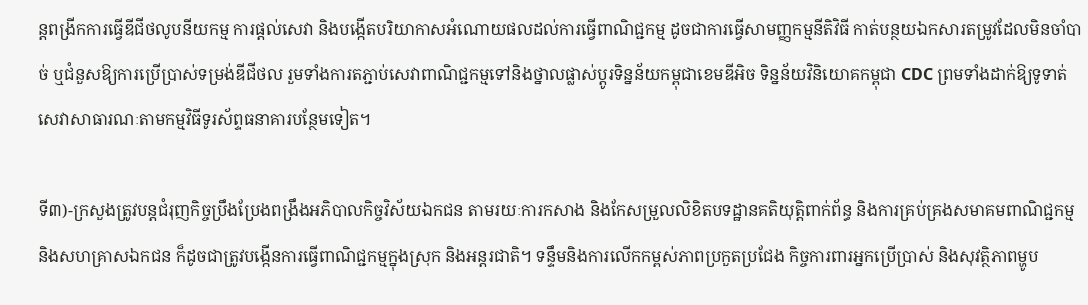ន្តពង្រីកការធ្វើឌីជីថលូបនីយកម្ម ការផ្តល់សេវា និងបង្កើតបរិយាកាសអំណោយផលដល់ការធ្វើពាណិជ្ជកម្ម ដូចជាការធ្វើសាមញ្ញកម្មនីតិវិធី កាត់បន្ថយឯកសារតម្រូវដែលមិនចាំបាច់ ឬជំនួសឱ្យការប្រើប្រាស់ទម្រង់ឌីជីថល រួមទាំងការតភ្ជាប់សេវាពាណិជ្ជកម្មទៅនិងថ្នាលផ្លាស់ប្តូរទិន្នន័យកម្ពុជាខេមឌីអិច ទិន្នន័យវិនិយោគកម្ពុជា CDC ព្រមទាំងដាក់ឱ្យទូទាត់សេវាសាធារណៈតាមកម្មវិធីទូរស័ព្ទធនាគារបន្ថែមទៀត។

ទី៣)-ក្រសួងត្រូវបន្តជំរុញកិច្ចប្រឹងប្រែងពង្រឹងអភិបាលកិច្ចវិស័យឯកជន តាមរយៈការកសាង និងកែសម្រួលលិខិតបទដ្ឋានគតិយុត្តិពាក់ព័ន្ធ និងការគ្រប់គ្រងសមាគមពាណិជ្ជកម្ម និងសហគ្រាសឯកជន ក៏ដូចជាត្រូវបង្កើនការធ្វើពាណិជ្ជកម្មក្នុងស្រុក និងអន្តរជាតិ។ ទន្ទឹមនិងការលើកកម្ពស់ភាពប្រកួតប្រជែង កិច្ចការពារអ្នកប្រើប្រាស់ និងសុវត្ថិភាពម្ហូប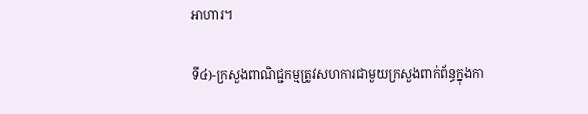អាហារ។

ទី៤)-ក្រសួងពាណិជ្ជកម្មត្រូវសហការជាមួយក្រសួងពាក់ព័ន្ធក្នុងកា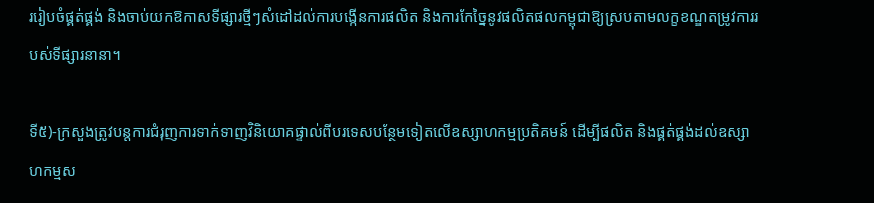ររៀបចំផ្គត់ផ្គង់ និងចាប់យកឱកាសទីផ្សារថ្មីៗសំដៅដល់ការបង្កើនការផលិត និងការកែច្នៃនូវផលិតផលកម្ពុជាឱ្យស្របតាមលក្ខខណ្ឌតម្រូវការរបស់ទីផ្សារនានា។

ទី៥)-ក្រសួងត្រូវបន្តការជំរុញការទាក់ទាញវិនិយោគផ្ទាល់ពីបរទេសបន្ថែមទៀតលើឧស្សាហកម្មប្រតិគមន៍ ដើម្បីផលិត និងផ្គត់ផ្គង់ដល់ឧស្សាហកម្មស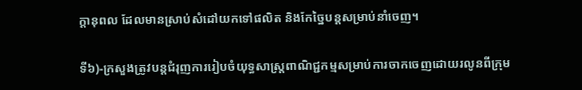ក្តានុពល ដែលមានស្រាប់សំដៅយកទៅផលិត និងកែច្នៃបន្តសម្រាប់នាំចេញ។

ទី៦)-ក្រសួងត្រូវបន្តជំរុញការរៀបចំយុទ្ធសាស្ត្រពាណិជ្ជកម្មសម្រាប់ការចាកចេញដោយរលូនពីក្រុម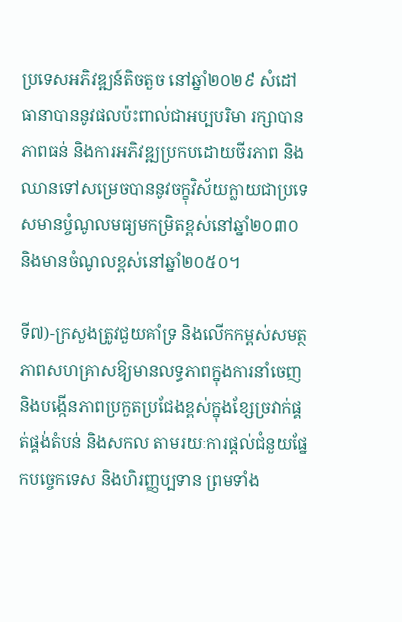ប្រទេសអភិវឌ្ឍន៍តិចតួច នៅឆ្នាំ២០២៩ សំដៅធានាបាននូវផលប៉ះពាល់ជាអប្បបរិមា រក្សាបានភាពធន់ និងការអភិវឌ្ឍប្រកបដោយចីរភាព និងឈានទៅសម្រេចបាននូវចក្ខុវិស័យក្លាយជាប្រទេសមានប្ចំណូលមធ្យមកម្រិតខ្ពស់នៅឆ្នាំ២០៣០ និងមានចំណូលខ្ពស់នៅឆ្នាំ២០៥០។

ទី៧)-ក្រសួងត្រូវជួយគាំទ្រ និងលើកកម្ពស់សមត្ថភាពសហគ្រាសឱ្យមានលទ្ធភាពក្នុងការនាំចេញ និងបង្កើនភាពប្រកួតប្រជែងខ្ពស់ក្នុងខ្សែច្រវាក់ផ្គត់ផ្គង់តំបន់ និងសកល តាមរយៈការផ្តល់ជំនួយផ្នែកបច្ចេកទេស និងហិរញ្ញប្បទាន ព្រមទាំង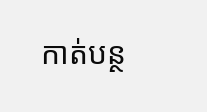កាត់បន្ថ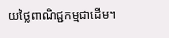យថ្លៃពាណិជ្ជកម្មជាដើម។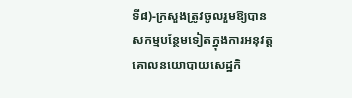ទី៨)-ក្រសួងត្រូវចូលរួមឱ្យបានសកម្មបន្ថែមទៀតក្នុងការអនុវត្តគោលនយោបាយសេដ្ឋកិ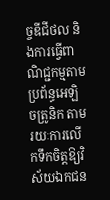ច្ចឌីជីថល និងការធ្វើពាណិជ្ជកម្មតាមប្រព័ន្ធអេឡិចត្រូនិក តាមរយៈការលើកទឹកចិត្តឱ្យវិស័យឯកជន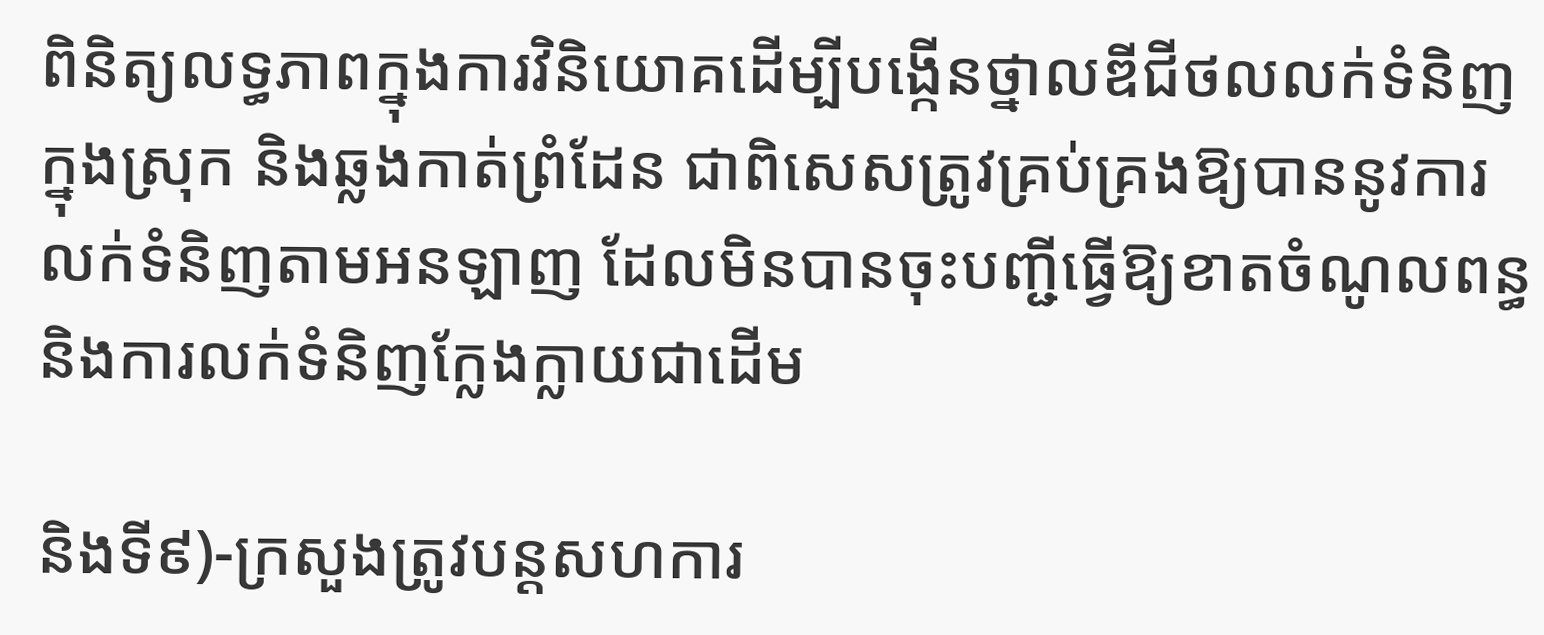ពិនិត្យលទ្ធភាពក្នុងការវិនិយោគដើម្បីបង្កើនថ្នាលឌីជីថលលក់ទំនិញក្នុងស្រុក និងឆ្លងកាត់ព្រំដែន ជាពិសេសត្រូវគ្រប់គ្រងឱ្យបាននូវការលក់ទំនិញតាមអនឡាញ ដែលមិនបានចុះបញ្ជីធ្វើឱ្យខាតចំណូលពន្ធ និងការលក់ទំនិញក្លែងក្លាយជាដើម

និងទី៩)-ក្រសួងត្រូវបន្តសហការ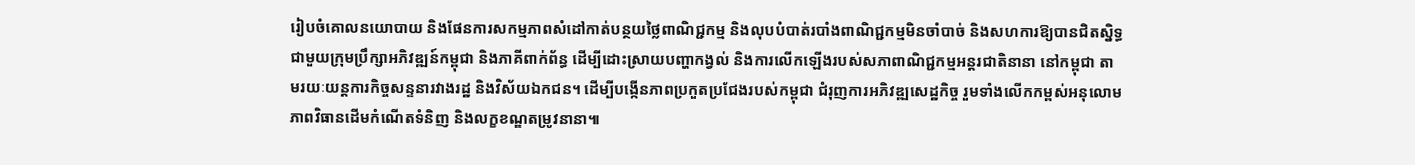រៀបចំគោលនយោបាយ និងផែនការសកម្មភាពសំដៅកាត់បន្ថយថ្លៃពាណិជ្ជកម្ម និងលុបបំបាត់របាំងពាណិជ្ជកម្មមិនចាំបាច់ និងសហការឱ្យបានជិតស្និទ្ធជាមួយក្រុមប្រឹក្សាអភិវឌ្ឍន៍កម្ពុជា និងភាគីពាក់ព័ន្ធ ដើម្បីដោះស្រាយបញ្ហាកង្វល់ និងការលើកឡើងរបស់សភាពាណិជ្ជកម្មអន្តរជាតិនានា នៅកម្ពុជា តាមរយៈយន្តការកិច្ចសន្ទនារវាងរដ្ឋ និងវិស័យឯកជន។ ដើម្បីបង្កើនភាពប្រកួតប្រជែងរបស់កម្ពុជា ជំរុញការអភិវឌ្ឍសេដ្ឋកិច្ច រួមទាំងលើកកម្ពស់អនុលោមភាពវិធានដើមកំណើតទំនិញ និងលក្ខខណ្ឌតម្រូវនានា៕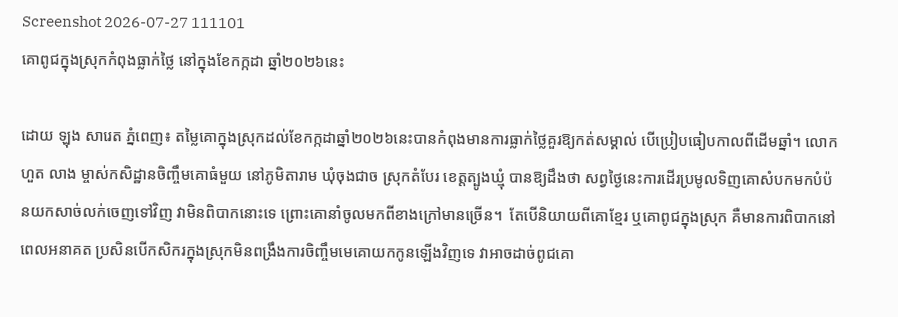Screenshot 2026-07-27 111101
គោពូជក្នុងស្រុកកំពុងធ្លាក់ថ្លៃ នៅក្នុងខែកក្កដា ឆ្នាំ២០២៦នេះ

ដោយ ឡុង សារេត ភ្នំពេញ៖ តម្លៃគោក្នុងស្រុកដល់ខែកក្កដាឆ្នាំ២០២៦នេះបានកំពុងមានការធ្លាក់ថ្លៃគួរឱ្យកត់សម្គាល់ បើប្រៀបធៀបកាលពីដើមឆ្នាំ។ លោក ហួត លាង ម្ចាស់កសិដ្ឋានចិញ្ចឹមគោធំមួយ នៅភូមិតារាម ឃុំចុងជាច ស្រុកតំបែរ ខេត្តត្បូងឃ្មុំ បានឱ្យដឹងថា សព្វថ្ងៃនេះការដើរប្រមូលទិញគោសំបកមកបំប៉នយកសាច់លក់ចេញទៅវិញ វាមិនពិបាកនោះទេ ព្រោះគោនាំចូលមកពីខាងក្រៅមានច្រើន។  តែបើនិយាយពីគោខ្មែរ ឬគោពូជក្នុងស្រុក គឺមានការពិបាកនៅពេលអនាគត ប្រសិនបើកសិករក្នុងស្រុកមិនពង្រឹងការចិញ្ចឹមមេគោយកកូនឡើងវិញទេ វាអាចដាច់ពូជគោ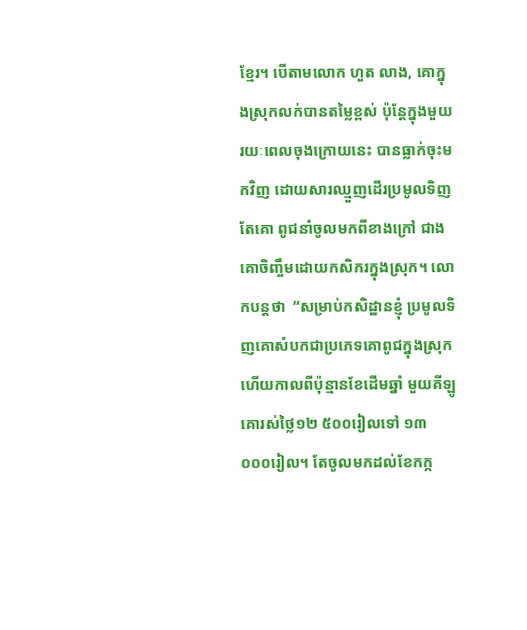ខ្មែរ។ បើតាមលោក ហួត លាង, គោក្នុងស្រុកលក់បានតម្លៃខ្ពស់ ប៉ុន្តែក្នុងមួយរយៈពេលចុងក្រោយនេះ បានធ្លាក់ចុះមកវិញ ដោយសារឈ្មួញដើរប្រមូលទិញតែគោ ពូជនាំចូលមកពីខាងក្រៅ ជាងគោចិញ្ចឹមដោយកសិករក្នុងស្រុក។ លោកបន្តថា  “សម្រាប់កសិដ្ឋានខ្ញុំ ប្រមូលទិញគោសំបកជាប្រភេទគោពូជក្នុងស្រុក ហើយកាលពីប៉ុន្មានខែដើមឆ្នាំ មួយគីឡូគោរស់ថ្លៃ១២ ៥០០រៀលទៅ ១៣ ០០០រៀល។ តែចូលមកដល់ខែកក្ក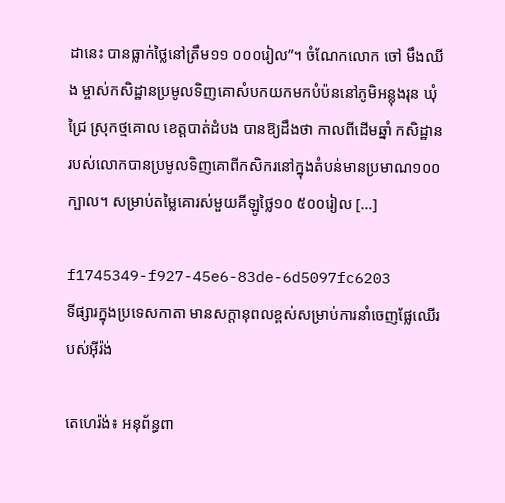ដានេះ បានធ្លាក់ថ្លៃនៅត្រឹម១១ ០០០រៀល”។ ចំណែកលោក ចៅ មឹងឈីង ម្ចាស់កសិដ្ឋានប្រមូលទិញគោសំបកយកមកបំប៉ននៅភូមិអន្លុងរុន ឃុំជ្រៃ ស្រុកថ្មគោល ខេត្តបាត់ដំបង បានឱ្យដឹងថា កាលពីដើមឆ្នាំ កសិដ្ឋានរបស់លោកបានប្រមូលទិញគោពីកសិករនៅក្នុងតំបន់មានប្រមាណ១០០ក្បាល។ សម្រាប់តម្លៃគោរស់មួយគីឡូថ្លៃ១០ ៥០០រៀល […]

f1745349-f927-45e6-83de-6d5097fc6203
ទីផ្សារក្នុងប្រទេសកាតា មានសក្តានុពលខ្ពស់សម្រាប់ការនាំចេញផ្លែឈើរបស់អ៊ីរ៉ង់

តេហេរ៉ង់៖ អនុព័ន្ធពា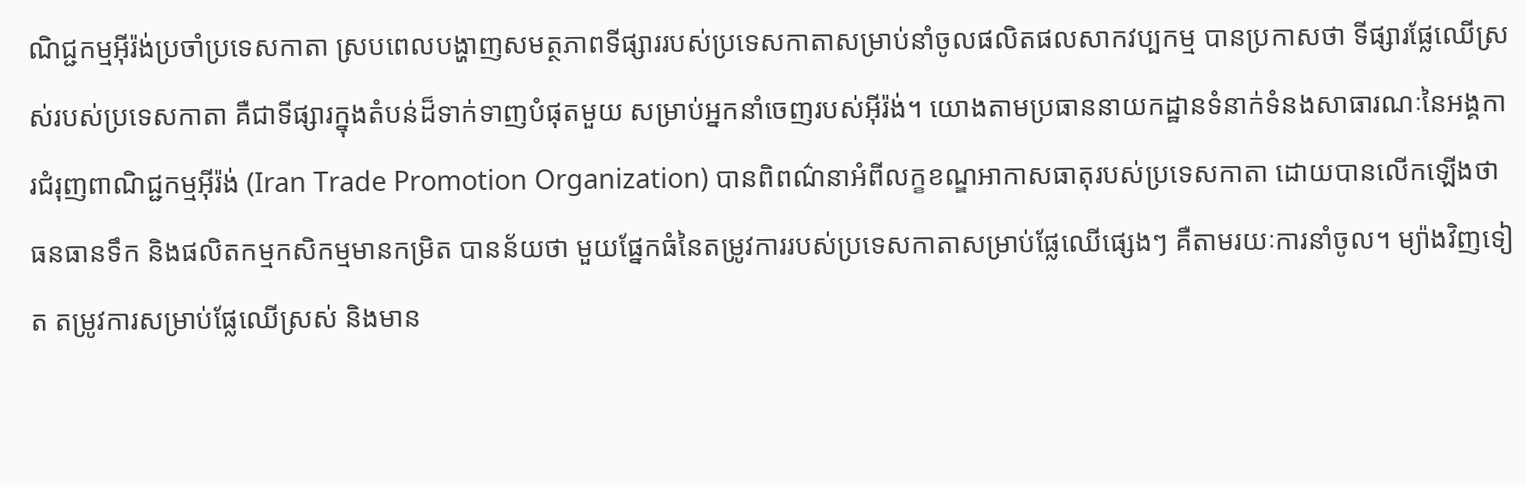ណិជ្ជកម្មអ៊ីរ៉ង់ប្រចាំប្រទេសកាតា ស្របពេលបង្ហាញសមត្ថភាពទីផ្សាររបស់ប្រទេសកាតាសម្រាប់នាំចូលផលិតផលសាកវប្បកម្ម បានប្រកាសថា ទីផ្សារផ្លែឈើស្រស់របស់ប្រទេសកាតា គឺជាទីផ្សារក្នុងតំបន់ដ៏ទាក់ទាញបំផុតមួយ សម្រាប់អ្នកនាំចេញរបស់អ៊ីរ៉ង់។ យោងតាមប្រធាននាយកដ្ឋានទំនាក់ទំនងសាធារណៈនៃអង្គការជំរុញពាណិជ្ជកម្មអ៊ីរ៉ង់ (Iran Trade Promotion Organization) បានពិពណ៌នាអំពីលក្ខខណ្ឌអាកាសធាតុរបស់ប្រទេសកាតា ដោយបានលើកឡើងថា ធនធានទឹក និងផលិតកម្មកសិកម្មមានកម្រិត បានន័យថា មួយផ្នែកធំនៃតម្រូវការរបស់ប្រទេសកាតាសម្រាប់ផ្លែឈើផ្សេងៗ គឺតាមរយៈការនាំចូល។ ម្យ៉ាងវិញទៀត តម្រូវការសម្រាប់ផ្លែឈើស្រស់ និងមាន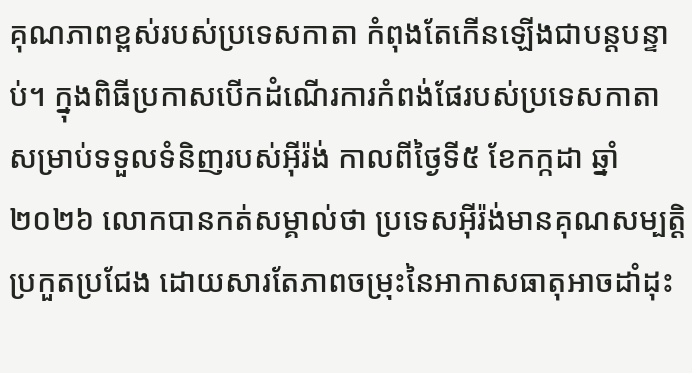គុណភាពខ្ពស់របស់ប្រទេសកាតា កំពុងតែកើនឡើងជាបន្តបន្ទាប់។ ក្នុងពិធីប្រកាសបើកដំណើរការកំពង់ផែរបស់ប្រទេសកាតា សម្រាប់ទទួលទំនិញរបស់អ៊ីរ៉ង់ កាលពីថ្ងៃទី៥ ខែកក្កដា ឆ្នាំ២០២៦ លោកបានកត់សម្គាល់ថា ប្រទេសអ៊ីរ៉ង់មានគុណសម្បត្តិប្រកួតប្រជែង ដោយសារតែភាពចម្រុះនៃអាកាសធាតុអាចដាំដុះ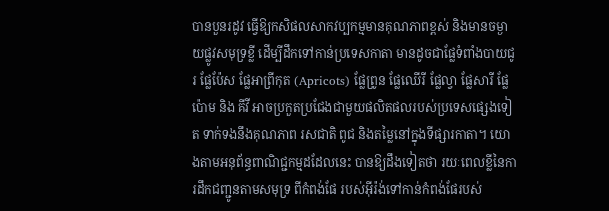បានបួនរដូវ ធ្វើឱ្យកសិផលសាកវប្បកម្មមានគុណភាពខ្ពស់ និងមានចម្ងាយផ្លូវសមុទ្រខ្លី ដើម្បីដឹកទៅកាន់ប្រទេសកាតា មានដូចជាផ្លែទំពាំងបាយជូរ ផ្លែប៉ែស ផ្លែអាព្រីកុត (Apricots) ផ្លែព្រូន ផ្លែឈើរី ផ្លែល្វា ផ្លែសារី ផ្លែប៉ោម និង គីវី អាចប្រកួតប្រជែងជាមួយផលិតផលរបស់ប្រទេសផ្សេងទៀត ទាក់ទងនឹងគុណភាព រសជាតិ ពូជ និងតម្លៃនៅក្នុងទីផ្សារកាតា។ យោងតាមអនុព័ន្ធពាណិជ្ជកម្មដដែលនេះ បានឱ្យដឹងទៀតថា រយៈពេលខ្លីនៃការដឹកជញ្ជូនតាមសមុទ្រ ពីកំពង់ផែ របស់អ៊ីរ៉ង់ទៅកាន់កំពង់ផែរបស់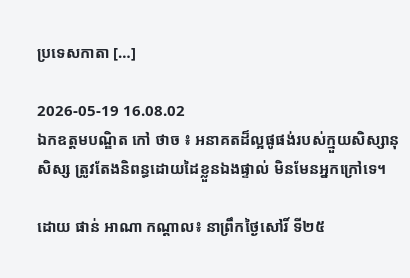ប្រទេសកាតា […]

2026-05-19 16.08.02
ឯកឧត្តមបណ្ឌិត កៅ ថាច ៖ អនាគតដ៏ល្អផូផង់របស់ក្មួយសិស្សានុសិស្ស ត្រូវតែងនិពន្ធដោយដៃខ្លួនឯងផ្ទាល់ មិនមែនអ្នកក្រៅទេ។

ដោយ ផាន់ អាណា កណ្តាល៖ នាព្រឹកថ្ងៃសៅរិ៍ ទី២៥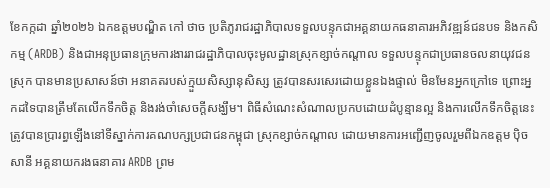ខែកក្កដា ឆ្នាំ២០២៦ ឯកឧត្តមបណ្ឌិត កៅ ថាច ប្រតិភូរាជរដ្ឋាភិបាលទទួលបន្ទុកជាអគ្គនាយកធនាគារអភិវឌ្ឍន៍ជនបទ និងកសិកម្ម (ARDB) និងជាអនុប្រធានក្រុមការងាររាជរដ្ឋាភិបាលចុះមូលដ្ឋានស្រុកខ្សាច់កណ្តាល ទទួលបន្ទុកជាប្រធានចលនាយុវជនស្រុក បានមានប្រសាសន៍ថា អនាគតរបស់ក្មួយសិស្សានុសិស្ស ត្រូវបានសរសេរដោយខ្លួនឯងផ្ទាល់ មិនមែនអ្នកក្រៅទេ ព្រោះអ្នកដទៃបានត្រឹមតែលើកទឹកចិត្ត និងរង់ចាំសេចក្តីសង្ឃឹម។ ពិធីសំណេះសំណាលប្រកបដោយដំបូន្មានល្អ និងការលើកទឹកចិត្តនេះ ត្រូវបានប្រារព្ធឡើងនៅទីស្នាក់ការគណបក្សប្រជាជនកម្ពុជា ស្រុកខ្សាច់កណ្តាល ដោយមានការអញ្ជើញចូលរួមពីឯកឧត្តម ប៉ិច សានី អគ្គនាយករងធនាគារ ARDB ព្រម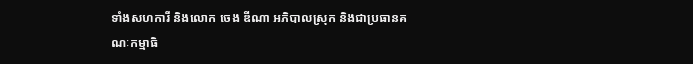ទាំងសហការី និងលោក ចេង ឌីណា អភិបាលស្រុក និងជាប្រធានគណៈកម្មាធិ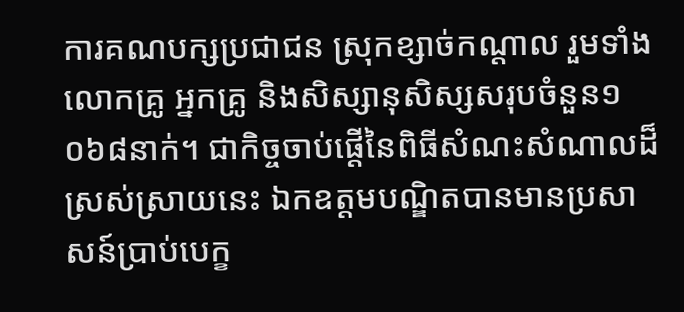ការគណបក្សប្រជាជន ស្រុកខ្សាច់កណ្តាល រួមទាំងលោកគ្រូ អ្នកគ្រូ និងសិស្សានុសិស្សសរុបចំនួន១ ០៦៨នាក់។ ជាកិច្ចចាប់ផ្តើនៃពិធីសំណះសំណាលដ៏ស្រស់ស្រាយនេះ ឯកឧត្តមបណ្ឌិតបានមានប្រសាសន៍ប្រាប់បេក្ខ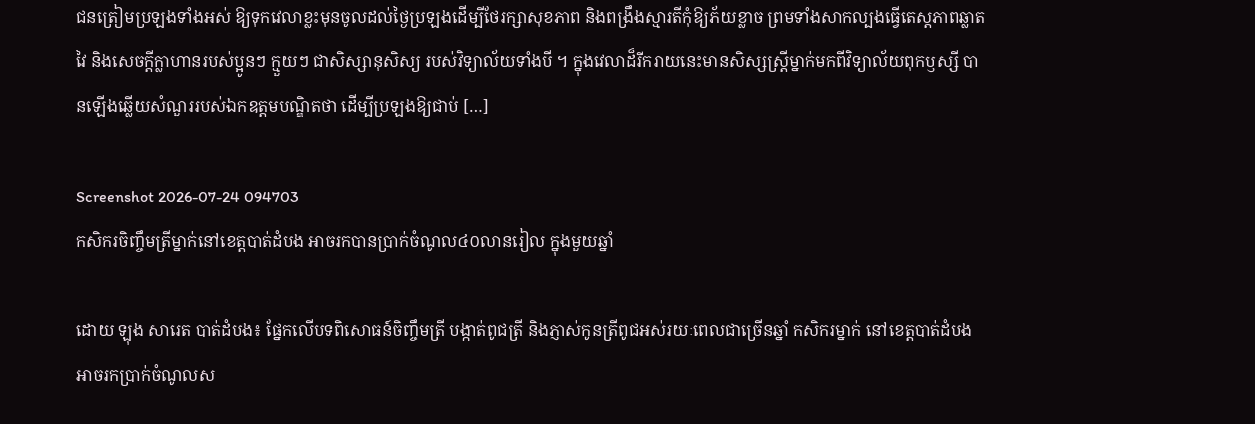ជនត្រៀមប្រឡងទាំងអស់ ឱ្យទុកវេលាខ្លះមុនចូលដល់ថ្ងៃប្រឡងដើម្បីថែរក្សាសុខភាព និងពង្រឹងស្មារតីកុំឱ្យភ័យខ្លាច ព្រមទាំងសាកល្បងធ្វើតេស្តភាពឆ្លាតវៃ និងសេចក្តីក្លាហានរបស់ប្អូនៗ ក្មួយៗ ជាសិស្សានុសិស្យ របស់វិទ្យាល័យទាំងបី ។ ក្នុងវេលាដ៏រីករាយនេះមានសិស្សស្ត្រីម្នាក់មកពីវិទ្យាល័យពុកឫស្សី បានឡើងឆ្លើយសំណួររបស់ឯកឧត្តមបណ្ឌិតថា ដើម្បីប្រឡងឱ្យជាប់ […]

Screenshot 2026-07-24 094703
កសិករចិញ្ចឹមត្រីម្នាក់នៅខេត្តបាត់ដំបង អាចរកបានប្រាក់ចំណូល៤០លានរៀល ក្នុងមួយឆ្នាំ

ដោយ ឡុង សារេត បាត់ដំបង៖ ផ្នែកលើបទពិសោធន៍ចិញ្ចឹមត្រី បង្កាត់ពូជត្រី និងភ្ញាស់កូនត្រីពូជអស់រយៈពេលជាច្រើនឆ្នាំ កសិករម្នាក់ នៅខេត្តបាត់ដំបង អាចរកប្រាក់ចំណូលស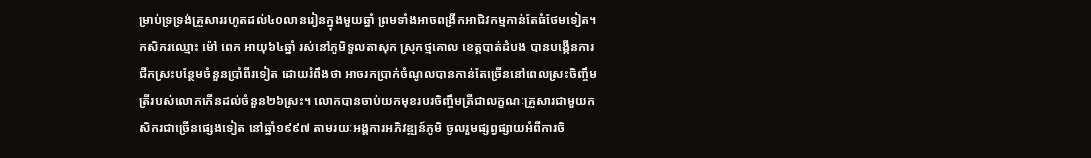ម្រាប់ទ្រទ្រង់គ្រួសាររហូតដល់៤០លានរៀនក្នុងមួយឆ្នាំ ព្រមទាំងអាចពង្រីកអាជិវកម្មកាន់តែធំថែមទៀត។ កសិករឈ្មោះ ម៉ៅ ពេក អាយុ៦៤ឆ្នាំ រស់នៅភូមិទួលតាសុក ស្រុកថ្មគោល ខេត្តបាត់ដំបង បានបង្កើនការជីកស្រះបន្ថែមចំនួនប្រាំពីរទៀត ដោយរំពឹងថា អាចរកប្រាក់ចំណូលបានកាន់តែច្រើននៅពេលស្រះចិញ្ចឹមត្រីរបស់លោកកើនដល់ចំនួន២៦ស្រះ។ លោកបានចាប់យកមុខរបរចិញ្ចឹមត្រីជាលក្ខណៈគ្រួសារជាមួយកសិករជាច្រើនផ្សេងទៀត នៅឆ្នាំ១៩៩៧ តាមរយៈអង្គការអភិវឌ្ឍន៍ភូមិ ចូលរួមផ្សព្វផ្សាយអំពីការចិ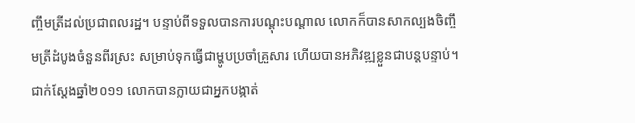ញ្ចឹមត្រីដល់ប្រជាពលរដ្ឋ។ បន្ទាប់ពីទទួលបានការបណ្តុះបណ្តាល លោកក៏បានសាកល្បងចិញ្ចឹមត្រីដំបូងចំនួនពីរស្រះ សម្រាប់ទុកធ្វើជាម្ហូបប្រចាំគ្រួសារ ហើយបានអភិវឌ្ឍខ្លួនជាបន្តបន្ទាប់។ ជាក់ស្តែងឆ្នាំ២០១១ លោកបានក្លាយជាអ្នកបង្កាត់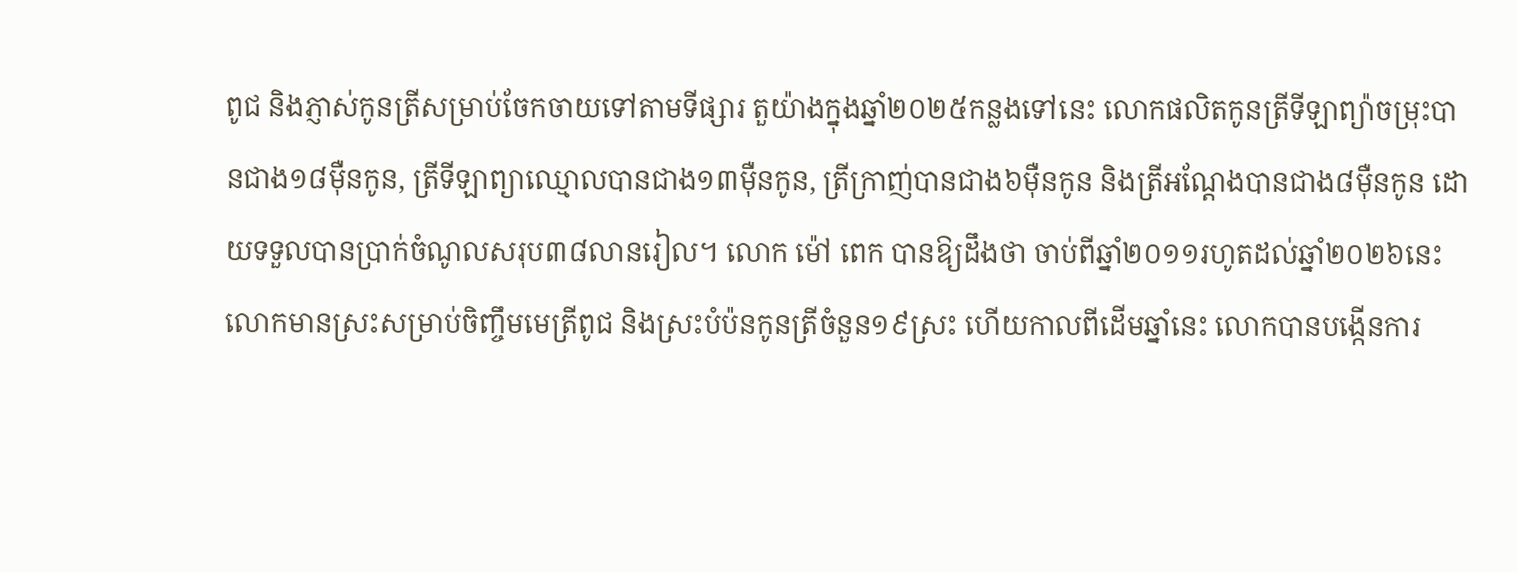ពូជ និងភ្ញាស់កូនត្រីសម្រាប់ចែកចាយទៅតាមទីផ្សារ តួយ៉ាងក្នុងឆ្នាំ២០២៥កន្លងទៅនេះ លោកផលិតកូនត្រីទីឡាព្យ៉ាចម្រុះបានជាង១៨ម៉ឺនកូន, ត្រីទីឡាព្យាឈ្មោលបានជាង១៣ម៉ឺនកូន, ត្រីក្រាញ់បានជាង៦ម៉ឺនកូន និងត្រីអណ្តែងបានជាង៨ម៉ឺនកូន ដោយទទួលបានប្រាក់ចំណូលសរុប៣៨លានរៀល។ លោក ម៉ៅ ពេក បានឱ្យដឹងថា ចាប់ពីឆ្នាំ២០១១រហូតដល់ឆ្នាំ២០២៦នេះ លោកមានស្រះសម្រាប់ចិញ្ចឹមមេត្រីពូជ និងស្រះបំប៉នកូនត្រីចំនួន១៩ស្រះ ហើយកាលពីដើមឆ្នាំនេះ លោកបានបង្កើនការ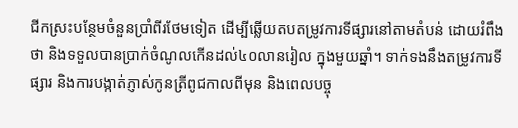ជីកស្រះបន្ថែមចំនួនប្រាំពីរថែមទៀត ដើម្បីឆ្លើយតបតម្រូវការទីផ្សារនៅតាមតំបន់ ដោយរំពឹងថា និងទទួលបានប្រាក់ចំណូលកើនដល់៤០លានរៀល ក្នុងមួយឆ្នាំ។ ទាក់ទងនឹងតម្រូវការទីផ្សារ និងការបង្កាត់ភ្ញាស់កូនត្រីពូជកាលពីមុន និងពេលបច្ចុ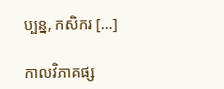ប្បន្ន, កសិករ […]

កាលវិភាគផ្ស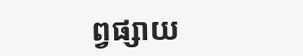ព្វផ្សាយ